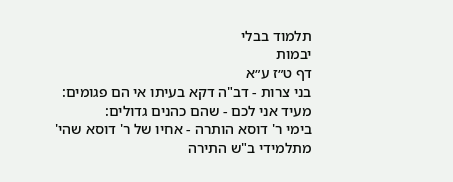תלמוד בבלי
יבמות
דף ט״ז ע״א
בני צרות - דב"ה דקא בעיתו אי הם פגומים:
מעיד אני לכם - שהם כהנים גדולים:
בימי ר' דוסא הותרה - אחיו של ר' דוסא שהי' מתלמידי ב"ש התירה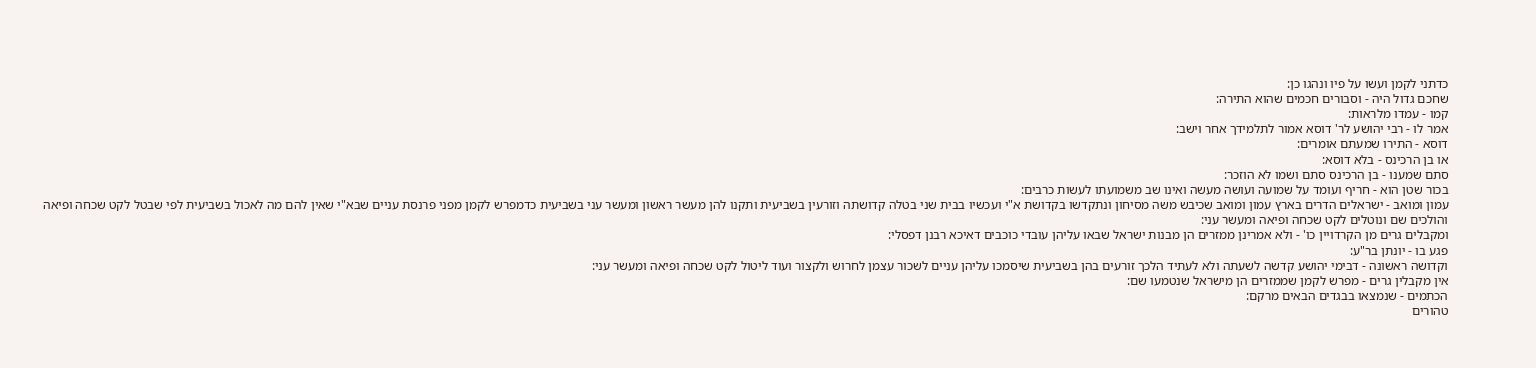כדתני לקמן ועשו על פיו ונהגו כן:
שחכם גדול היה - וסבורים חכמים שהוא התירה:
קמו - עמדו מלראות:
אמר לו - רבי יהושע לר' דוסא אמור לתלמידך אחר וישב:
דוסא - התירו שמעתם אומרים:
או בן הרכינס - בלא דוסא:
סתם שמענו - בן הרכינס סתם ושמו לא הוזכר:
בכור שטן הוא - חריף ועומד על שמועה ועושה מעשה ואינו שב משמועתו לעשות כרבים:
עמון ומואב - ישראלים הדרים בארץ עמון ומואב שכיבש משה מסיחון ונתקדשו בקדושת א"י ועכשיו בבית שני בטלה קדושתה וזורעין בשביעית ותקנו להן מעשר ראשון ומעשר עני בשביעית כדמפרש לקמן מפני פרנסת עניים שבא"י שאין להם מה לאכול בשביעית לפי שבטל לקט שכחה ופיאה והולכים שם ונוטלים לקט שכחה ופיאה ומעשר עני:
ומקבלים גרים מן הקרדויין כו' - ולא אמרינן ממזרים הן מבנות ישראל שבאו עליהן עובדי כוכבים דאיכא רבנן דפסלי:
פגע בו - יונתן בר"ע:
וקדושה ראשונה - דבימי יהושע קדשה לשעתה ולא לעתיד הלכך זורעים בהן בשביעית שיסמכו עליהן עניים לשכור עצמן לחרוש ולקצור ועוד ליטול לקט שכחה ופיאה ומעשר עני:
אין מקבלין גרים - מפרש לקמן שממזרים הן מישראל שנטמעו שם:
הכתמים - שנמצאו בבגדים הבאים מרקם:
טהורים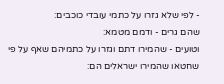- לפי שלא גזרו על כתמי עובדי כוכבים:
שהם גרים - ודמם מטמא:
וטועים - שהמירו דתם וגזרו על כתמיהם שאף על פי שחטאו שהמירו ישראלים הם: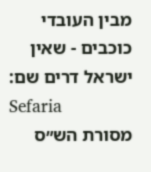מבין העובדי כוכבים - שאין ישראל דרים שם:
Sefaria
מסורת הש״ס